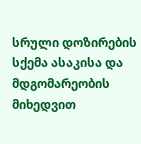სრული დოზირების სქემა ასაკისა და მდგომარეობის მიხედვით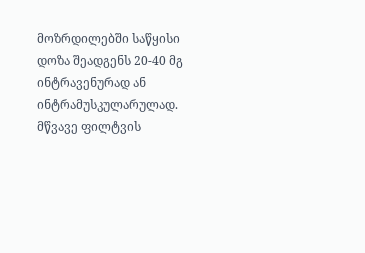მოზრდილებში საწყისი დოზა შეადგენს 20-40 მგ ინტრავენურად ან ინტრამუსკულარულად. მწვავე ფილტვის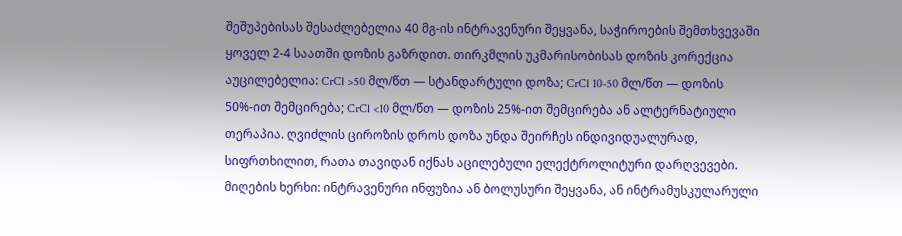შეშუპებისას შესაძლებელია 40 მგ-ის ინტრავენური შეყვანა, საჭიროების შემთხვევაში ყოველ 2-4 საათში დოზის გაზრდით. თირკმლის უკმარისობისას დოზის კორექცია აუცილებელია: CrCl >50 მლ/წთ — სტანდარტული დოზა; CrCl 10-50 მლ/წთ — დოზის 50%-ით შემცირება; CrCl <10 მლ/წთ — დოზის 25%-ით შემცირება ან ალტერნატიული თერაპია. ღვიძლის ციროზის დროს დოზა უნდა შეირჩეს ინდივიდუალურად, სიფრთხილით, რათა თავიდან იქნას აცილებული ელექტროლიტური დარღვევები. მიღების ხერხი: ინტრავენური ინფუზია ან ბოლუსური შეყვანა, ან ინტრამუსკულარული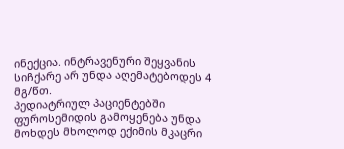ინექცია. ინტრავენური შეყვანის სიჩქარე არ უნდა აღემატებოდეს 4 მგ/წთ.
პედიატრიულ პაციენტებში ფუროსემიდის გამოყენება უნდა მოხდეს მხოლოდ ექიმის მკაცრი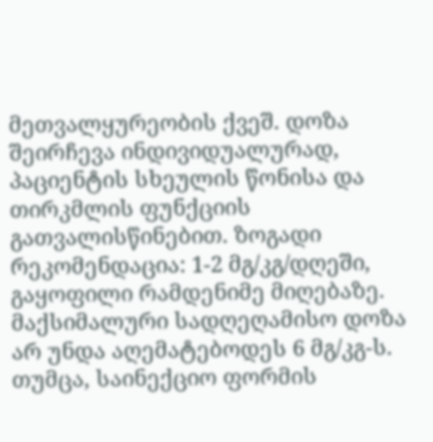მეთვალყურეობის ქვეშ. დოზა შეირჩევა ინდივიდუალურად, პაციენტის სხეულის წონისა და თირკმლის ფუნქციის გათვალისწინებით. ზოგადი რეკომენდაცია: 1-2 მგ/კგ/დღეში, გაყოფილი რამდენიმე მიღებაზე. მაქსიმალური სადღეღამისო დოზა არ უნდა აღემატებოდეს 6 მგ/კგ-ს. თუმცა, საინექციო ფორმის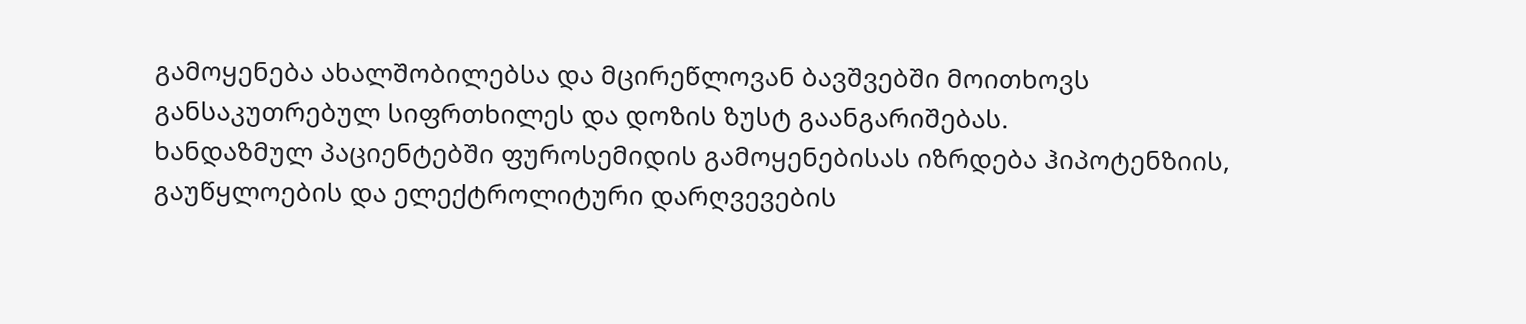გამოყენება ახალშობილებსა და მცირეწლოვან ბავშვებში მოითხოვს განსაკუთრებულ სიფრთხილეს და დოზის ზუსტ გაანგარიშებას.
ხანდაზმულ პაციენტებში ფუროსემიდის გამოყენებისას იზრდება ჰიპოტენზიის, გაუწყლოების და ელექტროლიტური დარღვევების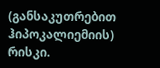(განსაკუთრებით ჰიპოკალიემიის) რისკი.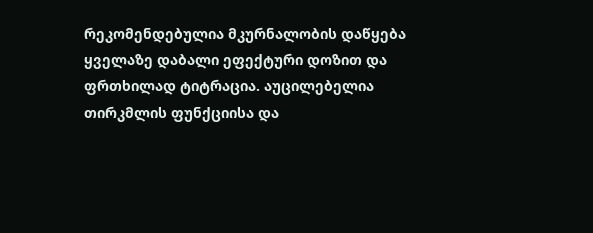რეკომენდებულია მკურნალობის დაწყება ყველაზე დაბალი ეფექტური დოზით და ფრთხილად ტიტრაცია. აუცილებელია თირკმლის ფუნქციისა და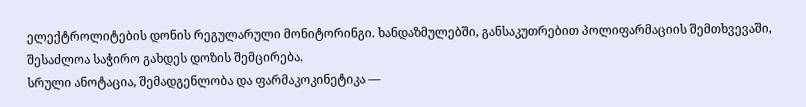ელექტროლიტების დონის რეგულარული მონიტორინგი. ხანდაზმულებში, განსაკუთრებით პოლიფარმაციის შემთხვევაში, შესაძლოა საჭირო გახდეს დოზის შემცირება.
სრული ანოტაცია, შემადგენლობა და ფარმაკოკინეტიკა —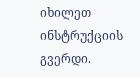იხილეთ ინსტრუქციის გვერდი.